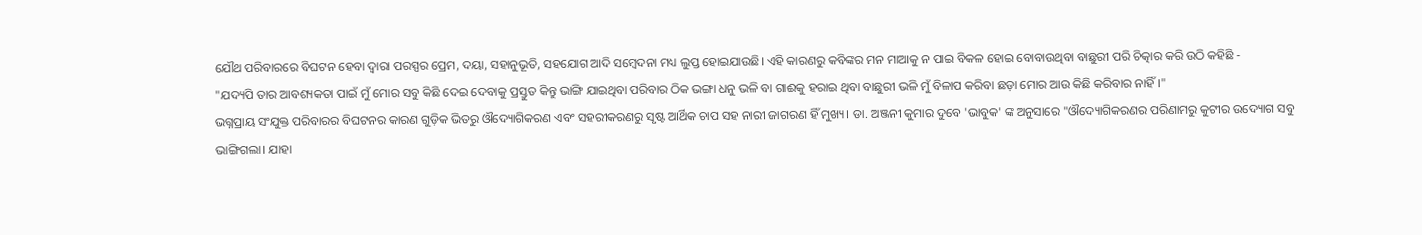ଯୌଥ ପରିବାରରେ ବିଘଟନ ହେବା ଦ୍ଵାରା ପରସ୍ପର ପ୍ରେମ, ଦୟା, ସହାନୁଭୂତି, ସହଯୋଗ ଆଦି ସମ୍ବେଦନା ମଧ୍ୟ ଲୁପ୍ତ ହୋଇଯାଉଛି। ଏହି କାରଣରୁ କବିଙ୍କର ମନ ମାଆକୁ ନ ପାଇ ବିକଳ ହୋଇ ବୋବାଉଥିବା ବାଛୁରୀ ପରି ଚିତ୍କାର କରି ଉଠି କହିଛି -
"ଯଦ୍ୟପି ତାର ଆବଶ୍ୟକତା ପାଇଁ ମୁଁ ମୋର ସବୁ କିଛି ଦେଇ ଦେବାକୁ ପ୍ରସ୍ତୁତ କିନ୍ତୁ ଭାଙ୍ଗି ଯାଇଥିବା ପରିବାର ଠିକ ଭଙ୍ଗା ଧନୁ ଭଳି ବା ଗାଈକୁ ହରାଇ ଥିବା ବାଛୁରୀ ଭଳି ମୁଁ ବିଳାପ କରିବା ଛଡ଼ା ମୋର ଆଉ କିଛି କରିବାର ନାହିଁ।"
ଭଗ୍ନପ୍ରାୟ ସଂଯୁକ୍ତ ପରିବାରର ବିଘଟନର କାରଣ ଗୁଡ଼ିକ ଭିତରୁ ଔଦ୍ୟୋଗିକରଣ ଏବଂ ସହରୀକରଣରୁ ସୃଷ୍ଟ ଆର୍ଥିକ ଚାପ ସହ ନାରୀ ଜାଗରଣ ହିଁ ମୁଖ୍ୟ। ଡା. ଅଞ୍ଜନୀ କୁମାର ଦୁବେ 'ଭାବୁକ' ଙ୍କ ଅନୁସାରେ "ଔଦ୍ୟୋଗିକରଣର ପରିଣାମରୁ କୁଟୀର ଉଦ୍ୟୋଗ ସବୁ ଭାଙ୍ଗିଗଲା। ଯାହା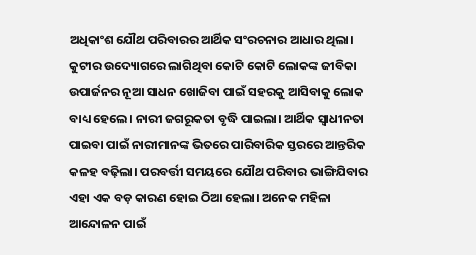ଅଧିକାଂଶ ଯୌଥ ପରିବାରର ଆର୍ଥିକ ସଂରଚନାର ଆଧାର ଥିଲା। କୁଟୀର ଉଦ୍ୟୋଗରେ ଲାଗିଥିବା କୋଟି କୋଟି ଲୋକଙ୍କ ଜୀବିକା ଉପାର୍ଜନର ନୂଆ ସାଧନ ଖୋଜିବା ପାଇଁ ସହରକୁ ଆସିବାକୁ ଲୋକ ବାଧ୍ୟ ହେଲେ। ନାରୀ ଜଗରୂକତା ବୃଦ୍ଧି ପାଇଲା। ଆର୍ଥିକ ସ୍ୱାଧୀନତା ପାଇବା ପାଇଁ ନାରୀମାନଙ୍କ ଭିତରେ ପାରିବାରିକ ସ୍ତରରେ ଆନ୍ତରିକ କଳହ ବଢ଼ିଲା। ପରବର୍ତ୍ତୀ ସମୟରେ ଯୌଥ ପରିବାର ଭାଙ୍ଗିଯିବାର ଏହା ଏକ ବଡ଼ କାରଣ ହୋଇ ଠିଆ ହେଲା। ଅନେକ ମହିଳା ଆନ୍ଦୋଳନ ପାଇଁ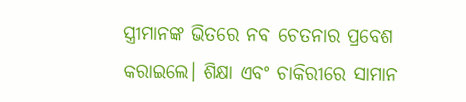ସ୍ତ୍ରୀମାନଙ୍କ ଭିତରେ ନବ ଚେତନାର ପ୍ରବେଶ କରାଇଲେ। ଶିକ୍ଷା ଏବଂ ଚାକିରୀରେ ସାମାନ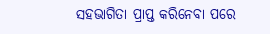ସହଭାଗିତା ପ୍ରାପ୍ତ କରିନେବା ପରେ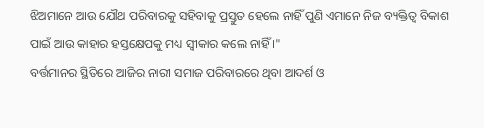ଝିଅମାନେ ଆଉ ଯୌଥ ପରିବାରକୁ ସହିବାକୁ ପ୍ରସ୍ତୁତ ହେଲେ ନାହିଁ ପୁଣି ଏମାନେ ନିଜ ବ୍ୟକ୍ତିତ୍ୱ ବିକାଶ ପାଇଁ ଆଉ କାହାର ହସ୍ତକ୍ଷେପକୁ ମଧ୍ୟ ସ୍ୱୀକାର କଲେ ନାହିଁ ।"
ବର୍ତ୍ତମାନର ସ୍ଥିତିରେ ଆଜିର ନାରୀ ସମାଜ ପରିବାରରେ ଥିବା ଆଦର୍ଶ ଓ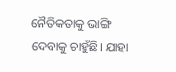ନୈତିକତାକୁ ଭାଙ୍ଗି ଦେବାକୁ ଚାହୁଁଛି। ଯାହା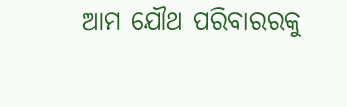ଆମ ଯୌଥ ପରିବାରରକୁ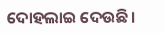ଦୋହଲାଇ ଦେଉଛି।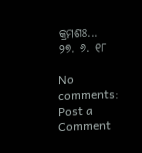କ୍ରମଶଃ...
୨୭. ୬. ୧୮

No comments:
Post a Comment